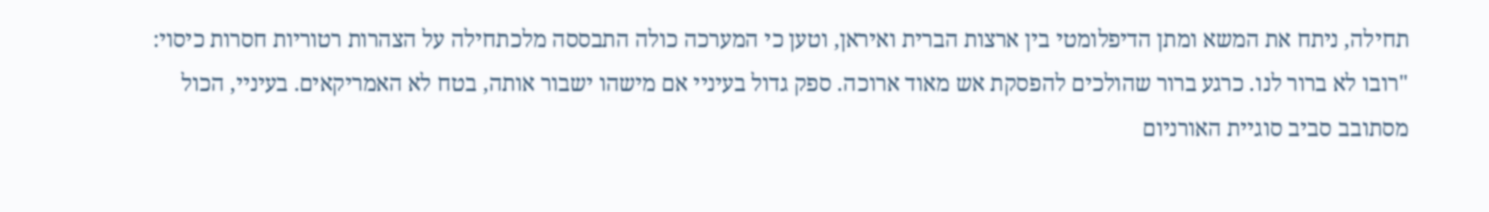תחילה, ניתח את המשא ומתן הדיפלומטי בין ארצות הברית ואיראן, וטען כי המערכה כולה התבססה מלכתחילה על הצהרות רטוריות חסרות כיסוי: "רובו לא ברור לנו. כרגע ברור שהולכים להפסקת אש מאוד ארוכה. ספק גדול בעיניי אם מישהו ישבור אותה, בטח לא האמריקאים. בעיניי, הכול מסתובב סביב סוגיית האורניום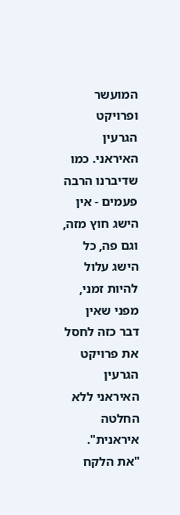המועשר ופרויקט הגרעין האיראני. כמו שדיברנו הרבה פעמים - אין הישג חוץ מזה, וגם פה, כל הישג עלול להיות זמני, מפני שאין דבר כזה לחסל את פרויקט הגרעין האיראני ללא החלטה איראנית".
"את הלקח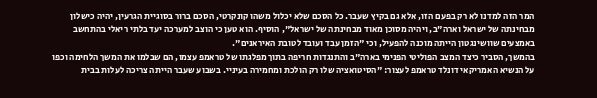המר הזה למדנו לא רק בפעם הזו, אלא גם בקיץ שעבר. כל הסכם שלא יכלול משהו קונקרטי, הסכם ברור בסוגיית הגרעין, יהיה כישלון מבחינתה של ישראל וארה"ב, ויהיה מסוכן מאוד מבחינתה של ישראל", הוסיף. הוא טען כי הוצב למערכה יעד בלתי ריאלי בהתחשב באמצעים שוושינגטון הייתה מוכנה להפעיל, וכי "הזמן עבד ועובד לטובת האיראנים".
בהמשך, הסביר כיצד המצב הפוליטי הפנימי בארה"ב והתנגדות חריפה בתוך מפלגתו של טראמפ עצמו, הם שבלמו את המשך הלחימה וכפו על הנשיא האמריקאי דונלד טראמפ לעצור: "הסיטואציה שלו רק הולכת ומחמירה בעיניי. בשבוע שעבר הייתה צריכה לעלות בבית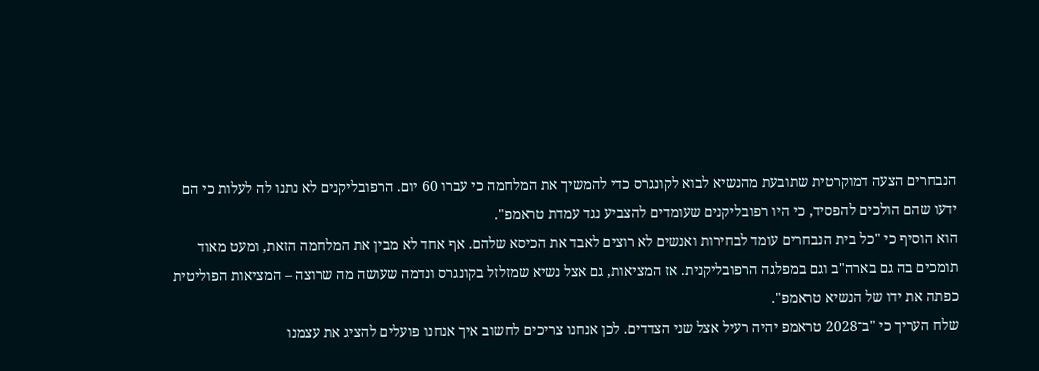הנבחרים הצעה דמוקרטית שתובעת מהנשיא לבוא לקונגרס כדי להמשיך את המלחמה כי עברו 60 יום. הרפובליקנים לא נתנו לה לעלות כי הם ידעו שהם הולכים להפסיד, כי היו רפובליקנים שעומדים להצביע נגד עמדת טראמפ".
הוא הוסיף כי "כל בית הנבחרים עומד לבחירות ואנשים לא רוצים לאבד את הכיסא שלהם. אף אחד לא מבין את המלחמה הזאת, ומעט מאוד תומכים בה גם בארה"ב וגם במפלגה הרפובליקנית. אז המציאות, גם אצל נשיא שמזלזל בקונגרס ונדמה שעושה מה שרוצה – המציאות הפוליטית כפתה את ידו של הנשיא טראמפ".
שלח העריך כי "ב־2028 טראמפ יהיה רעיל אצל שני הצדדים. לכן אנחנו צריכים לחשוב איך אנחנו פועלים להציג את עצמנו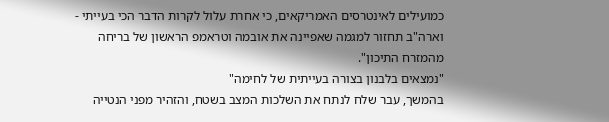כמועילים לאינטרסים האמריקאים, כי אחרת עלול לקרות הדבר הכי בעייתי - וארה"ב תחזור למגמה שאפיינה את אובמה וטראמפ הראשון של בריחה מהמזרח התיכון".
"נמצאים בלבנון בצורה בעייתית של לחימה"
בהמשך, עבר שלח לנתח את השלכות המצב בשטח, והזהיר מפני הנטייה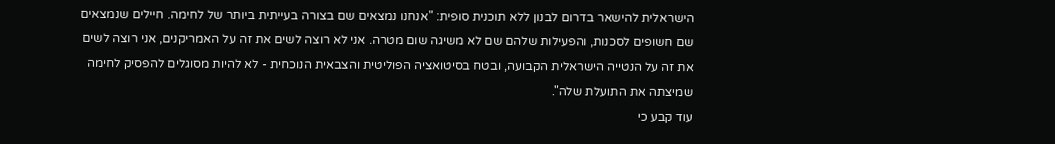הישראלית להישאר בדרום לבנון ללא תוכנית סופית: "אנחנו נמצאים שם בצורה בעייתית ביותר של לחימה. חיילים שנמצאים שם חשופים לסכנות, והפעילות שלהם שם לא משיגה שום מטרה. אני לא רוצה לשים את זה על האמריקנים, אני רוצה לשים את זה על הנטייה הישראלית הקבועה, ובטח בסיטואציה הפוליטית והצבאית הנוכחית - לא להיות מסוגלים להפסיק לחימה שמיצתה את התועלת שלה".
עוד קבע כי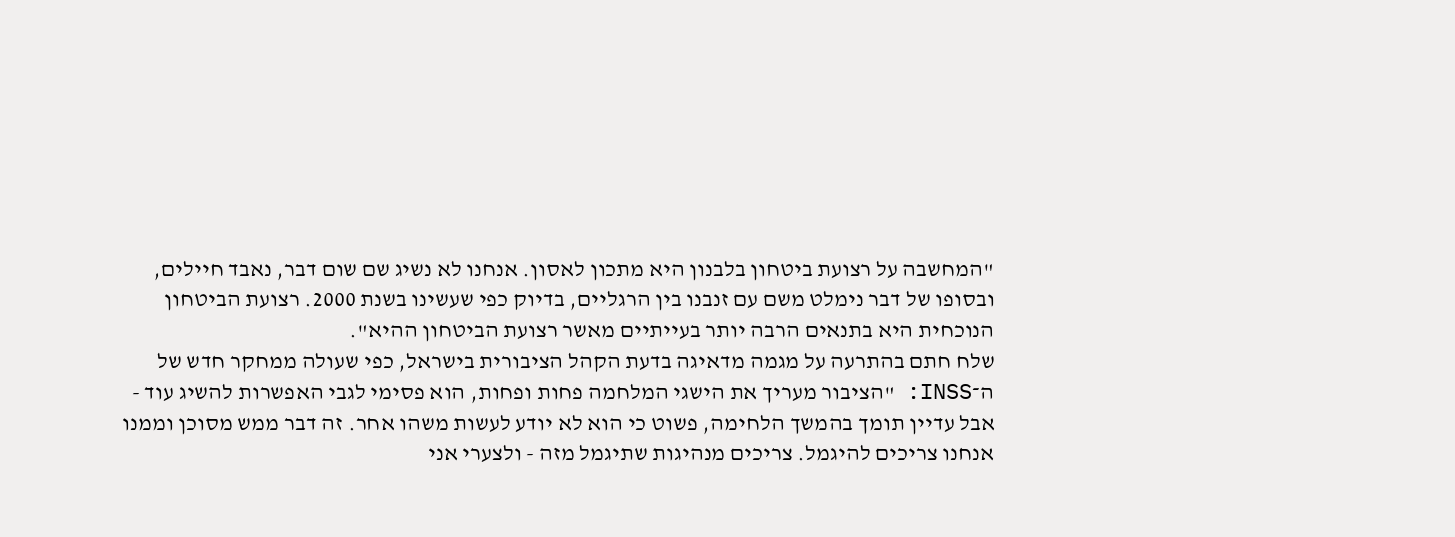"המחשבה על רצועת ביטחון בלבנון היא מתכון לאסון. אנחנו לא נשיג שם שום דבר, נאבד חיילים, ובסופו של דבר נימלט משם עם זנבנו בין הרגליים, בדיוק כפי שעשינו בשנת 2000. רצועת הביטחון הנוכחית היא בתנאים הרבה יותר בעייתיים מאשר רצועת הביטחון ההיא".
שלח חתם בהתרעה על מגמה מדאיגה בדעת הקהל הציבורית בישראל, כפי שעולה ממחקר חדש של ה־INSS: "הציבור מעריך את הישגי המלחמה פחות ופחות, הוא פסימי לגבי האפשרות להשיג עוד - אבל עדיין תומך בהמשך הלחימה, פשוט כי הוא לא יודע לעשות משהו אחר. זה דבר ממש מסוכן וממנו אנחנו צריכים להיגמל. צריכים מנהיגות שתיגמל מזה - ולצערי אני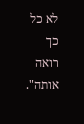לא כל כך רואה אותה".